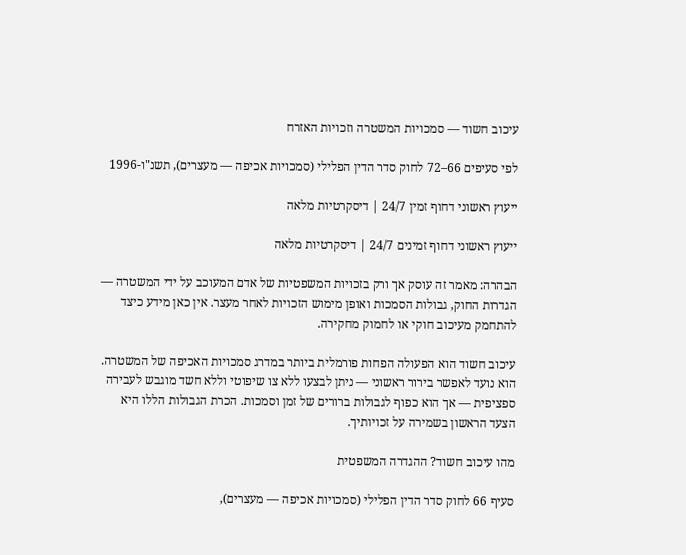עיכוב חשוד — סמכויות המשטרה וזכויות האזרח

לפי סעיפים 66–72 לחוק סדר הדין הפלילי (סמכויות אכיפה — מעצרים), תשנ"ו-1996

ייעוץ ראשוני דחוף זמין 24/7 | דיסקרטיות מלאה

ייעוץ ראשוני דחוף זמינים 24/7 | דיסקרטיות מלאה

הבהרה: מאמר זה עוסק אך ורק בזכויות המשפטיות של אדם המעוכב על ידי המשטרה — הגדרות החוק, גבולות הסמכות ואופן מימוש הזכויות לאחר מעצר. אין כאן מידע כיצד להתחמק מעיכוב חוקי או לחמוק מחקירה.

עיכוב חשוד הוא הפעולה הפחות פורמלית ביותר במדרג סמכויות האכיפה של המשטרה. הוא נועד לאפשר בירור ראשוני — ניתן לבצעו ללא צו שיפוטי וללא חשד מוגבש לעבירה ספציפית — אך הוא כפוף לגבולות ברורים של זמן וסמכות. הכרת הגבולות הללו היא הצעד הראשון בשמירה על זכויותיך.

מהו עיכוב חשוד? ההגדרה המשפטית

סעיף 66 לחוק סדר הדין הפלילי (סמכויות אכיפה — מעצרים),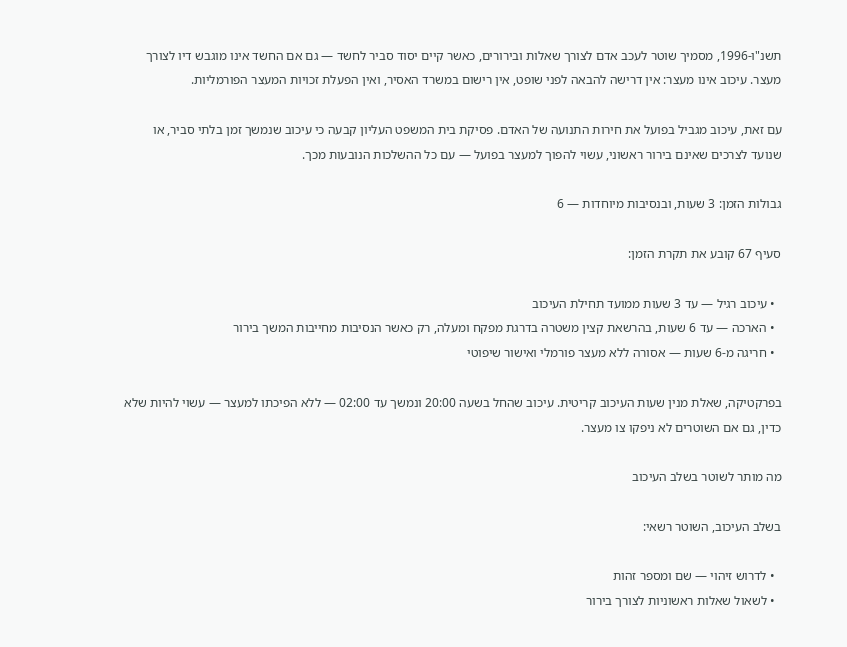תשנ"ו-1996, מסמיך שוטר לעכב אדם לצורך שאלות ובירורים, כאשר קיים יסוד סביר לחשד — גם אם החשד אינו מוגבש דיו לצורך מעצר. עיכוב אינו מעצר: אין דרישה להבאה לפני שופט, אין רישום במשרד האסיר, ואין הפעלת זכויות המעצר הפורמליות.

עם זאת, עיכוב מגביל בפועל את חירות התנועה של האדם. פסיקת בית המשפט העליון קבעה כי עיכוב שנמשך זמן בלתי סביר, או שנועד לצרכים שאינם בירור ראשוני, עשוי להפוך למעצר בפועל — עם כל ההשלכות הנובעות מכך.

גבולות הזמן: 3 שעות, ובנסיבות מיוחדות — 6

סעיף 67 קובע את תקרת הזמן:

  • עיכוב רגיל — עד 3 שעות ממועד תחילת העיכוב
  • הארכה — עד 6 שעות, בהרשאת קצין משטרה בדרגת מפקח ומעלה, רק כאשר הנסיבות מחייבות המשך בירור
  • חריגה מ-6 שעות — אסורה ללא מעצר פורמלי ואישור שיפוטי

בפרקטיקה, שאלת מנין שעות העיכוב קריטית. עיכוב שהחל בשעה 20:00 ונמשך עד 02:00 — ללא הפיכתו למעצר — עשוי להיות שלא כדין, גם אם השוטרים לא ניפקו צו מעצר.

מה מותר לשוטר בשלב העיכוב

בשלב העיכוב, השוטר רשאי:

  • לדרוש זיהוי — שם ומספר זהות
  • לשאול שאלות ראשוניות לצורך בירור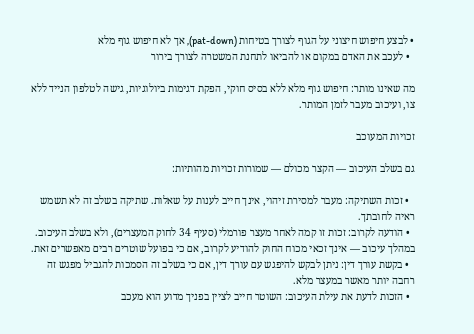• לבצע חיפוש חיצוני על הגוף לצורך בטיחות (pat-down), אך לא חיפוש גוף מלא
  • לעכב את האדם במקום או להביאו לתחנת המשטרה לצורך בירור

מה שאינו מותר: חיפוש גוף מלא ללא בסיס חוקי, הפקת דגימות ביולוגיות, גישה לטלפון הנייד ללא צו, ועיכוב מעבר לזמן המותר.

זכויות המעוכב

גם בשלב העיכוב — הקצר מכולם — שמורות זכויות מהותיות:

  • זכות השתיקה: מעבר למסירת זיהוי, אינך חייב לענות על שאלות. שתיקה בשלב זה לא תשמש ראיה לחובתך.
  • הודעה לקרוב: זכות זו קמה לאחר מעצר פורמלי (סעיף 34 לחוק המעצרים), ולא בשלב העיכוב. במהלך עיכוב — אינך זכאי מכוח החוק להודיע לקרוב, אם כי בפועל שוטרים רבים מאפשרים זאת.
  • בקשת עורך דין: ניתן לבקש להיפגש עם עורך דין, אם כי בשלב זה הסמכות להגביל מפגש זה רחבה יותר מאשר במעצר מלא.
  • הזכות לדעת את עילת העיכוב: השוטר חייב לציין בפניך מדוע הוא מעכב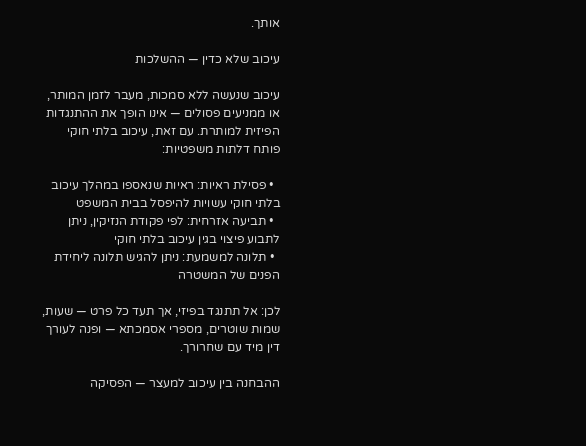אותך.

עיכוב שלא כדין — ההשלכות

עיכוב שנעשה ללא סמכות, מעבר לזמן המותר, או ממניעים פסולים — אינו הופך את ההתנגדות הפיזית למותרת. עם זאת, עיכוב בלתי חוקי פותח דלתות משפטיות:

  • פסילת ראיות: ראיות שנאספו במהלך עיכוב בלתי חוקי עשויות להיפסל בבית המשפט
  • תביעה אזרחית: לפי פקודת הנזיקין, ניתן לתבוע פיצוי בגין עיכוב בלתי חוקי
  • תלונה למשמעת: ניתן להגיש תלונה ליחידת הפנים של המשטרה

לכן: אל תתנגד בפיזי, אך תעד כל פרט — שעות, שמות שוטרים, מספרי אסמכתא — ופנה לעורך דין מיד עם שחרורך.

ההבחנה בין עיכוב למעצר — הפסיקה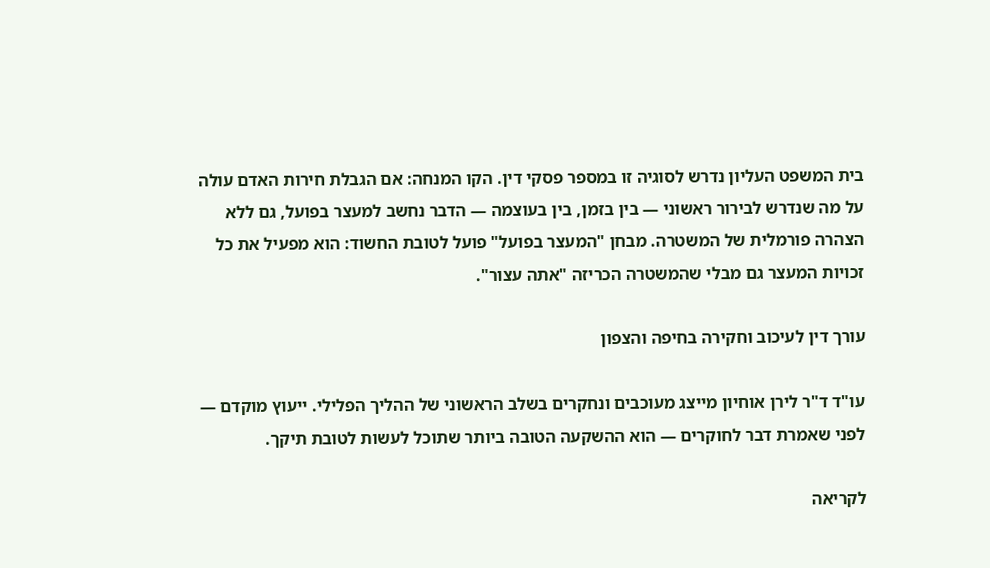בית המשפט העליון נדרש לסוגיה זו במספר פסקי דין. הקו המנחה: אם הגבלת חירות האדם עולה על מה שנדרש לבירור ראשוני — בין בזמן, בין בעוצמה — הדבר נחשב למעצר בפועל, גם ללא הצהרה פורמלית של המשטרה. מבחן "המעצר בפועל" פועל לטובת החשוד: הוא מפעיל את כל זכויות המעצר גם מבלי שהמשטרה הכריזה "אתה עצור".

עורך דין לעיכוב וחקירה בחיפה והצפון

עו"ד ד"ר לירן אוחיון מייצג מעוכבים ונחקרים בשלב הראשוני של ההליך הפלילי. ייעוץ מוקדם — לפני שאמרת דבר לחוקרים — הוא ההשקעה הטובה ביותר שתוכל לעשות לטובת תיקך.

לקריאה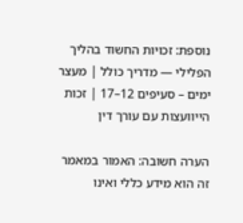נוספת: זכויות החשוד בהליך הפלילי — מדריך כולל | מעצר ימים – סעיפים 12–17 | זכות הייוועצות עם עורך דין

הערה חשובה: האמור במאמר זה הוא מידע כללי ואינו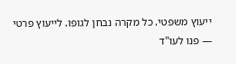ייעוץ משפטי. כל מקרה נבחן לגופו. לייעוץ פרטי — פנו לעו"ד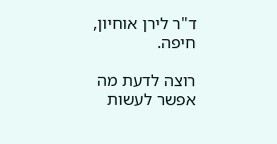ד"ר לירן אוחיון, חיפה.

רוצה לדעת מה אפשר לעשות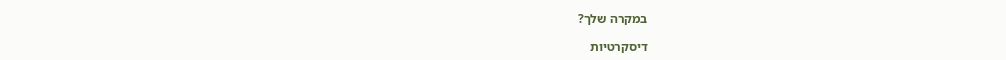במקרה שלך?

דיסקרטיות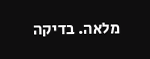מלאה. בדיקה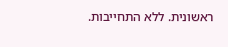ראשונית. ללא התחייבות.